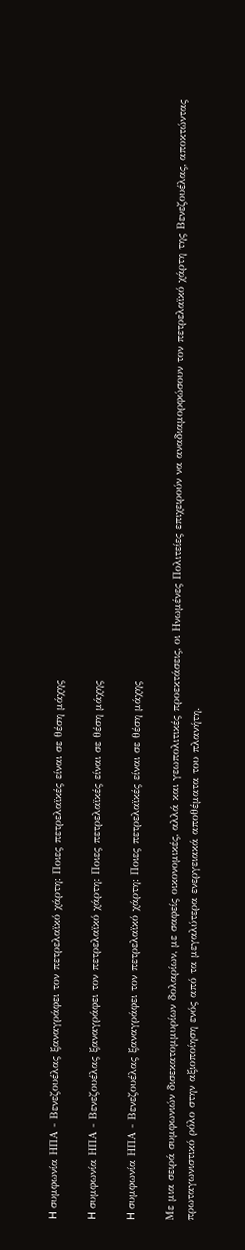H συμφωνία ΗΠΑ - Βενεζουέλας ξαναγράφει τον πετρελαϊκό χάρτη: Ποιες πετρελαϊκές είναι σε θέση μάχης

H συμφωνία ΗΠΑ - Βενεζουέλας ξαναγράφει τον πετρελαϊκό χάρτη: Ποιες πετρελαϊκές είναι σε θέση μάχης

H συμφωνία ΗΠΑ - Βενεζουέλας ξαναγράφει τον πετρελαϊκό χάρτη: Ποιες πετρελαϊκές είναι σε θέση μάχης

Με μια σειρά συμφωνιών δισεκατομμυρίων δολαρίων, με σαφείς οικονομικές, αλλά και γεωπολιτικές προεκτάσεις, οι Ηνωμένες Πολιτείες επιχειρούν να αναδιαμορφώσουν τον πετρελαϊκό χάρτη της Βενεζουέλας, αποκτώντας πρωταγωνιστικό ρόλο στην αξιοποίηση ενός από τα μεγαλύτερα ενεργειακά αποθέματα του πλανήτη.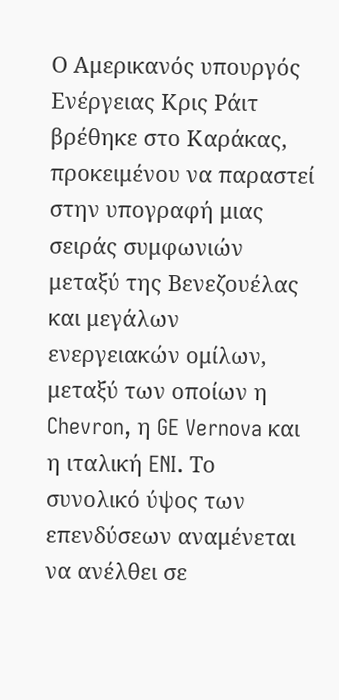Ο Αμερικανός υπουργός Ενέργειας Κρις Ράιτ βρέθηκε στο Καράκας, προκειμένου να παραστεί στην υπογραφή μιας σειράς συμφωνιών μεταξύ της Βενεζουέλας και μεγάλων ενεργειακών ομίλων, μεταξύ των οποίων η Chevron, η GE Vernova και η ιταλική ENI. Το συνολικό ύψος των επενδύσεων αναμένεται να ανέλθει σε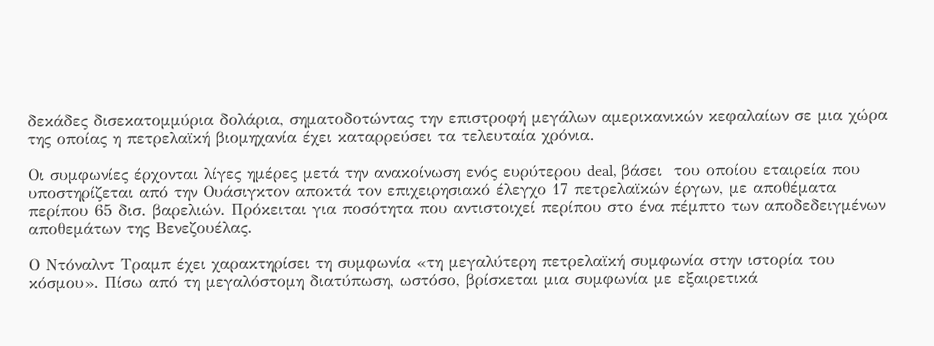δεκάδες δισεκατομμύρια δολάρια, σηματοδοτώντας την επιστροφή μεγάλων αμερικανικών κεφαλαίων σε μια χώρα της οποίας η πετρελαϊκή βιομηχανία έχει καταρρεύσει τα τελευταία χρόνια.

Οι συμφωνίες έρχονται λίγες ημέρες μετά την ανακοίνωση ενός ευρύτερου deal, βάσει  του οποίου εταιρεία που υποστηρίζεται από την Ουάσιγκτον αποκτά τον επιχειρησιακό έλεγχο 17 πετρελαϊκών έργων, με αποθέματα περίπου 65 δισ. βαρελιών. Πρόκειται για ποσότητα που αντιστοιχεί περίπου στο ένα πέμπτο των αποδεδειγμένων αποθεμάτων της Βενεζουέλας.

Ο Ντόναλντ Τραμπ έχει χαρακτηρίσει τη συμφωνία «τη μεγαλύτερη πετρελαϊκή συμφωνία στην ιστορία του κόσμου». Πίσω από τη μεγαλόστομη διατύπωση, ωστόσο, βρίσκεται μια συμφωνία με εξαιρετικά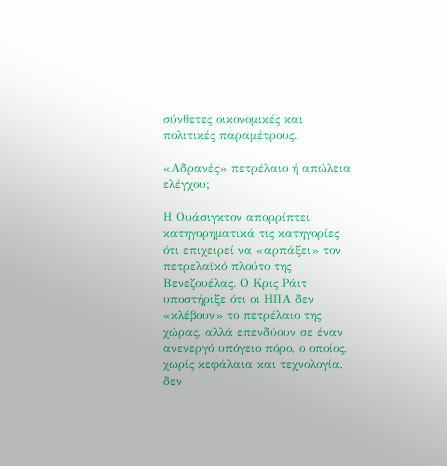σύνθετες οικονομικές και πολιτικές παραμέτρους.

«Αδρανές» πετρέλαιο ή απώλεια ελέγχου;

Η Ουάσιγκτον απορρίπτει κατηγορηματικά τις κατηγορίες ότι επιχειρεί να «αρπάξει» τον πετρελαϊκό πλούτο της Βενεζουέλας. Ο Κρις Ράιτ υποστήριξε ότι οι ΗΠΑ δεν «κλέβουν» το πετρέλαιο της χώρας, αλλά επενδύουν σε έναν ανενεργό υπόγειο πόρο, ο οποίος, χωρίς κεφάλαια και τεχνολογία, δεν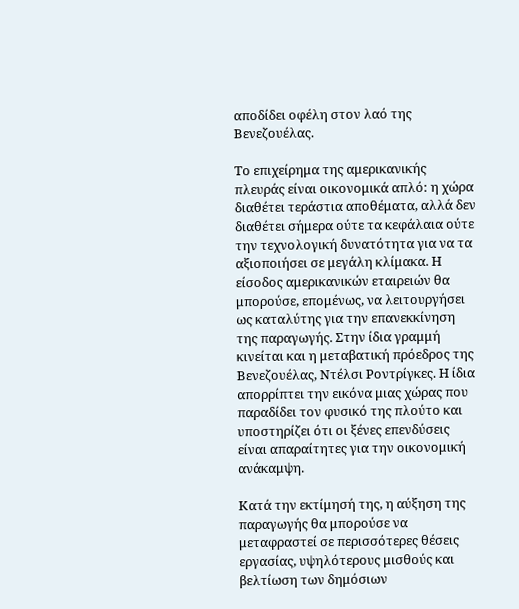αποδίδει οφέλη στον λαό της Βενεζουέλας.

Το επιχείρημα της αμερικανικής πλευράς είναι οικονομικά απλό: η χώρα διαθέτει τεράστια αποθέματα, αλλά δεν διαθέτει σήμερα ούτε τα κεφάλαια ούτε την τεχνολογική δυνατότητα για να τα αξιοποιήσει σε μεγάλη κλίμακα. Η είσοδος αμερικανικών εταιρειών θα μπορούσε, επομένως, να λειτουργήσει ως καταλύτης για την επανεκκίνηση της παραγωγής. Στην ίδια γραμμή κινείται και η μεταβατική πρόεδρος της Βενεζουέλας, Ντέλσι Ροντρίγκες. Η ίδια απορρίπτει την εικόνα μιας χώρας που παραδίδει τον φυσικό της πλούτο και υποστηρίζει ότι οι ξένες επενδύσεις είναι απαραίτητες για την οικονομική ανάκαμψη.

Κατά την εκτίμησή της, η αύξηση της παραγωγής θα μπορούσε να μεταφραστεί σε περισσότερες θέσεις εργασίας, υψηλότερους μισθούς και βελτίωση των δημόσιων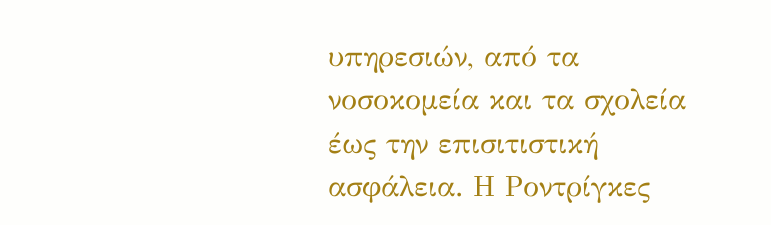υπηρεσιών, από τα νοσοκομεία και τα σχολεία έως την επισιτιστική ασφάλεια. Η Ροντρίγκες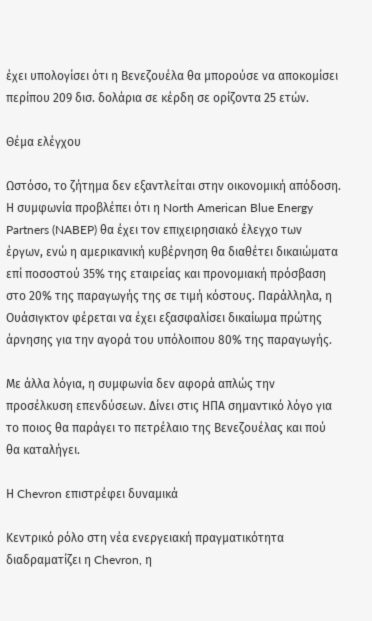έχει υπολογίσει ότι η Βενεζουέλα θα μπορούσε να αποκομίσει περίπου 209 δισ. δολάρια σε κέρδη σε ορίζοντα 25 ετών.

Θέμα ελέγχου

Ωστόσο, το ζήτημα δεν εξαντλείται στην οικονομική απόδοση. Η συμφωνία προβλέπει ότι η North American Blue Energy Partners (NABEP) θα έχει τον επιχειρησιακό έλεγχο των έργων, ενώ η αμερικανική κυβέρνηση θα διαθέτει δικαιώματα επί ποσοστού 35% της εταιρείας και προνομιακή πρόσβαση στο 20% της παραγωγής της σε τιμή κόστους. Παράλληλα, η Ουάσιγκτον φέρεται να έχει εξασφαλίσει δικαίωμα πρώτης άρνησης για την αγορά του υπόλοιπου 80% της παραγωγής.

Με άλλα λόγια, η συμφωνία δεν αφορά απλώς την προσέλκυση επενδύσεων. Δίνει στις ΗΠΑ σημαντικό λόγο για το ποιος θα παράγει το πετρέλαιο της Βενεζουέλας και πού θα καταλήγει.

Η Chevron επιστρέφει δυναμικά

Κεντρικό ρόλο στη νέα ενεργειακή πραγματικότητα διαδραματίζει η Chevron, η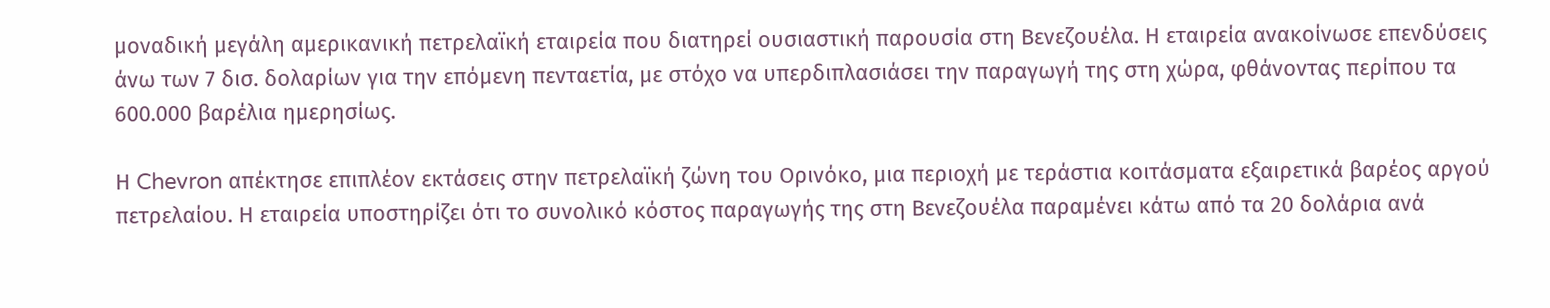μοναδική μεγάλη αμερικανική πετρελαϊκή εταιρεία που διατηρεί ουσιαστική παρουσία στη Βενεζουέλα. Η εταιρεία ανακοίνωσε επενδύσεις άνω των 7 δισ. δολαρίων για την επόμενη πενταετία, με στόχο να υπερδιπλασιάσει την παραγωγή της στη χώρα, φθάνοντας περίπου τα 600.000 βαρέλια ημερησίως.

Η Chevron απέκτησε επιπλέον εκτάσεις στην πετρελαϊκή ζώνη του Ορινόκο, μια περιοχή με τεράστια κοιτάσματα εξαιρετικά βαρέος αργού πετρελαίου. Η εταιρεία υποστηρίζει ότι το συνολικό κόστος παραγωγής της στη Βενεζουέλα παραμένει κάτω από τα 20 δολάρια ανά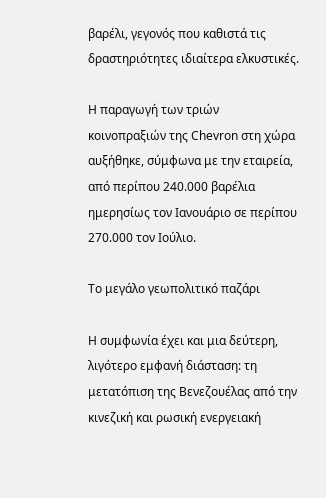βαρέλι, γεγονός που καθιστά τις δραστηριότητες ιδιαίτερα ελκυστικές.

Η παραγωγή των τριών κοινοπραξιών της Chevron στη χώρα αυξήθηκε, σύμφωνα με την εταιρεία, από περίπου 240.000 βαρέλια ημερησίως τον Ιανουάριο σε περίπου 270.000 τον Ιούλιο.

Το μεγάλο γεωπολιτικό παζάρι

Η συμφωνία έχει και μια δεύτερη, λιγότερο εμφανή διάσταση: τη μετατόπιση της Βενεζουέλας από την κινεζική και ρωσική ενεργειακή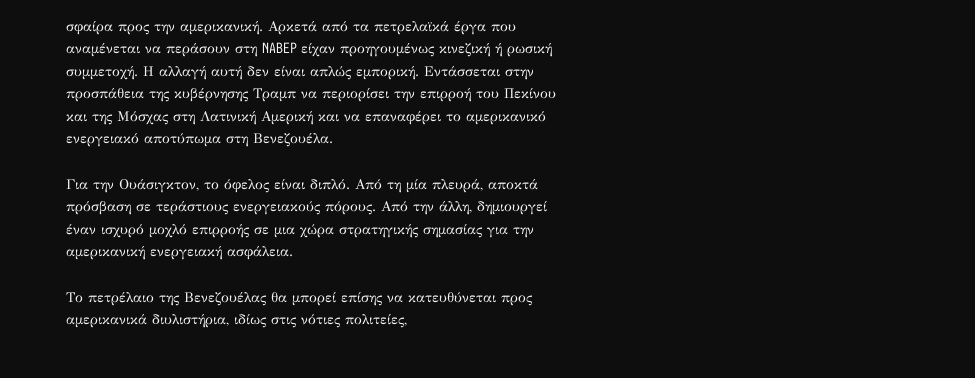σφαίρα προς την αμερικανική. Αρκετά από τα πετρελαϊκά έργα που αναμένεται να περάσουν στη NABEP είχαν προηγουμένως κινεζική ή ρωσική συμμετοχή. Η αλλαγή αυτή δεν είναι απλώς εμπορική. Εντάσσεται στην προσπάθεια της κυβέρνησης Τραμπ να περιορίσει την επιρροή του Πεκίνου και της Μόσχας στη Λατινική Αμερική και να επαναφέρει το αμερικανικό ενεργειακό αποτύπωμα στη Βενεζουέλα.

Για την Ουάσιγκτον, το όφελος είναι διπλό. Από τη μία πλευρά, αποκτά πρόσβαση σε τεράστιους ενεργειακούς πόρους. Από την άλλη, δημιουργεί έναν ισχυρό μοχλό επιρροής σε μια χώρα στρατηγικής σημασίας για την αμερικανική ενεργειακή ασφάλεια.

Το πετρέλαιο της Βενεζουέλας θα μπορεί επίσης να κατευθύνεται προς αμερικανικά διυλιστήρια, ιδίως στις νότιες πολιτείες,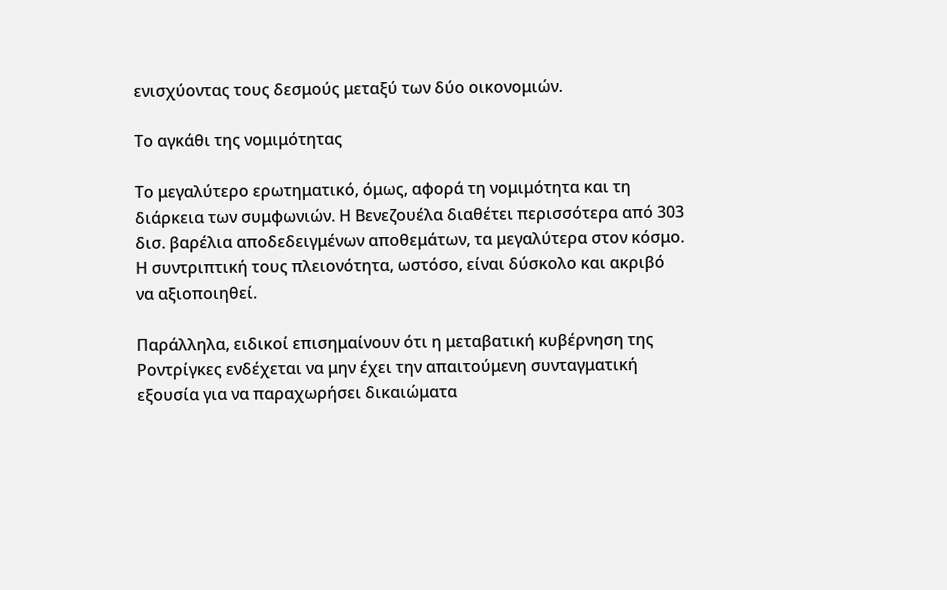ενισχύοντας τους δεσμούς μεταξύ των δύο οικονομιών.

Το αγκάθι της νομιμότητας

Το μεγαλύτερο ερωτηματικό, όμως, αφορά τη νομιμότητα και τη διάρκεια των συμφωνιών. Η Βενεζουέλα διαθέτει περισσότερα από 303 δισ. βαρέλια αποδεδειγμένων αποθεμάτων, τα μεγαλύτερα στον κόσμο. Η συντριπτική τους πλειονότητα, ωστόσο, είναι δύσκολο και ακριβό να αξιοποιηθεί.

Παράλληλα, ειδικοί επισημαίνουν ότι η μεταβατική κυβέρνηση της Ροντρίγκες ενδέχεται να μην έχει την απαιτούμενη συνταγματική εξουσία για να παραχωρήσει δικαιώματα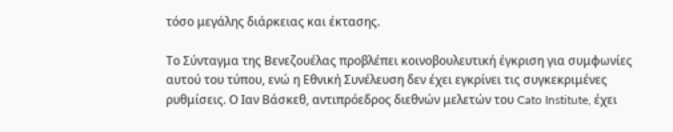τόσο μεγάλης διάρκειας και έκτασης.

Το Σύνταγμα της Βενεζουέλας προβλέπει κοινοβουλευτική έγκριση για συμφωνίες αυτού του τύπου, ενώ η Εθνική Συνέλευση δεν έχει εγκρίνει τις συγκεκριμένες ρυθμίσεις. Ο Ιαν Βάσκεθ, αντιπρόεδρος διεθνών μελετών του Cato Institute, έχει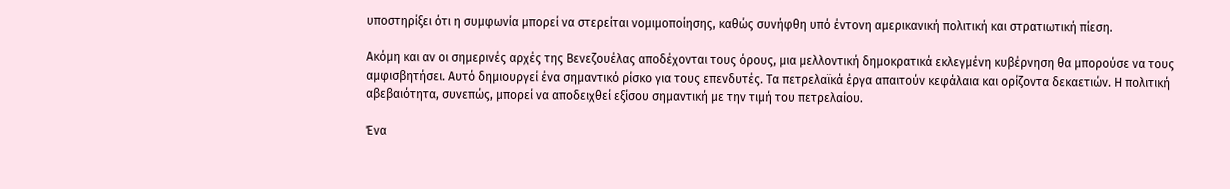υποστηρίξει ότι η συμφωνία μπορεί να στερείται νομιμοποίησης, καθώς συνήφθη υπό έντονη αμερικανική πολιτική και στρατιωτική πίεση.

Ακόμη και αν οι σημερινές αρχές της Βενεζουέλας αποδέχονται τους όρους, μια μελλοντική δημοκρατικά εκλεγμένη κυβέρνηση θα μπορούσε να τους αμφισβητήσει. Αυτό δημιουργεί ένα σημαντικό ρίσκο για τους επενδυτές. Τα πετρελαϊκά έργα απαιτούν κεφάλαια και ορίζοντα δεκαετιών. Η πολιτική αβεβαιότητα, συνεπώς, μπορεί να αποδειχθεί εξίσου σημαντική με την τιμή του πετρελαίου.

Ένα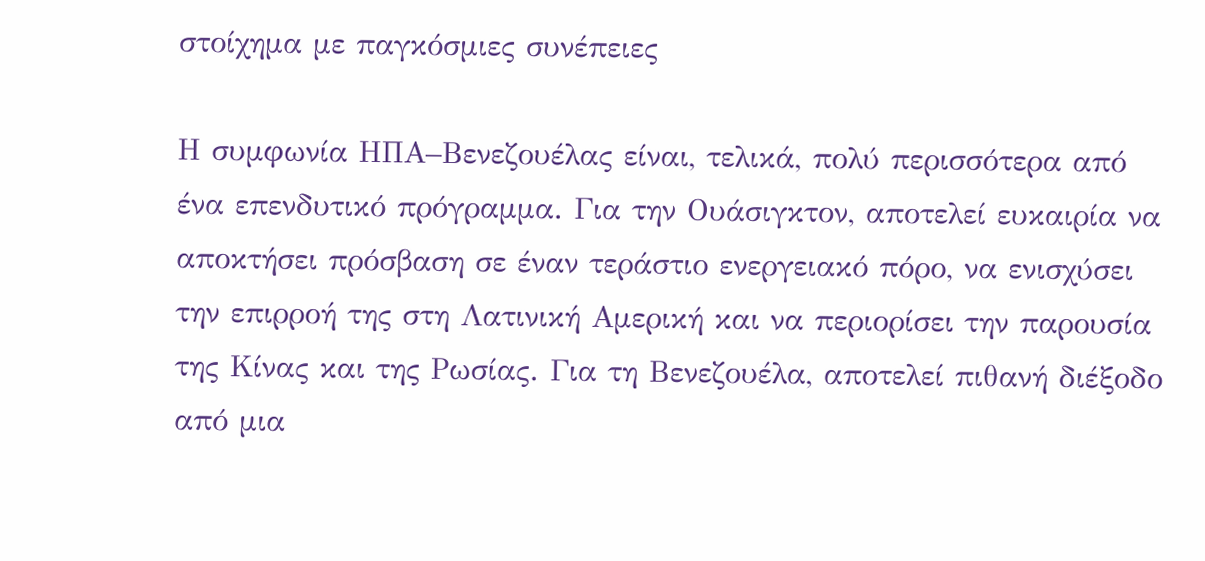στοίχημα με παγκόσμιες συνέπειες

Η συμφωνία ΗΠΑ–Βενεζουέλας είναι, τελικά, πολύ περισσότερα από ένα επενδυτικό πρόγραμμα. Για την Ουάσιγκτον, αποτελεί ευκαιρία να αποκτήσει πρόσβαση σε έναν τεράστιο ενεργειακό πόρο, να ενισχύσει την επιρροή της στη Λατινική Αμερική και να περιορίσει την παρουσία της Κίνας και της Ρωσίας. Για τη Βενεζουέλα, αποτελεί πιθανή διέξοδο από μια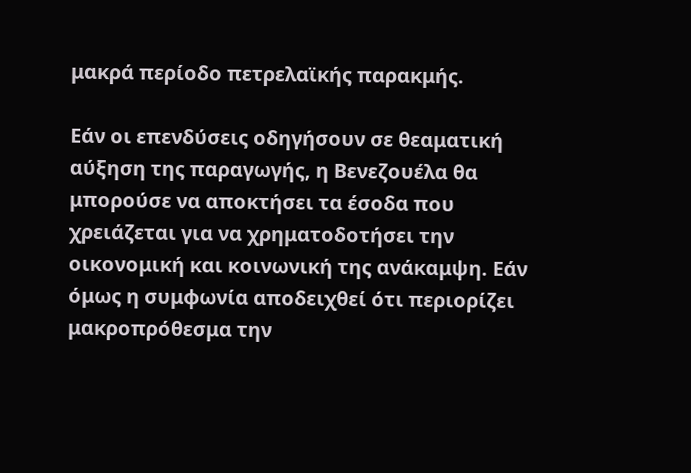μακρά περίοδο πετρελαϊκής παρακμής.

Εάν οι επενδύσεις οδηγήσουν σε θεαματική αύξηση της παραγωγής, η Βενεζουέλα θα μπορούσε να αποκτήσει τα έσοδα που χρειάζεται για να χρηματοδοτήσει την οικονομική και κοινωνική της ανάκαμψη. Εάν όμως η συμφωνία αποδειχθεί ότι περιορίζει μακροπρόθεσμα την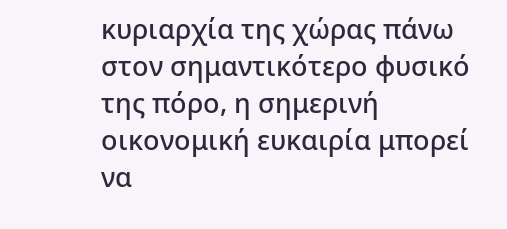κυριαρχία της χώρας πάνω στον σημαντικότερο φυσικό της πόρο, η σημερινή οικονομική ευκαιρία μπορεί να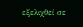εξελιχθεί σε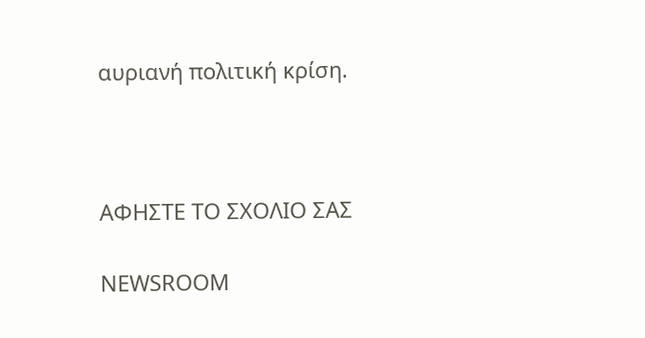αυριανή πολιτική κρίση.



ΑΦΗΣΤΕ ΤΟ ΣΧΟΛΙΟ ΣΑΣ

NEWSROOM